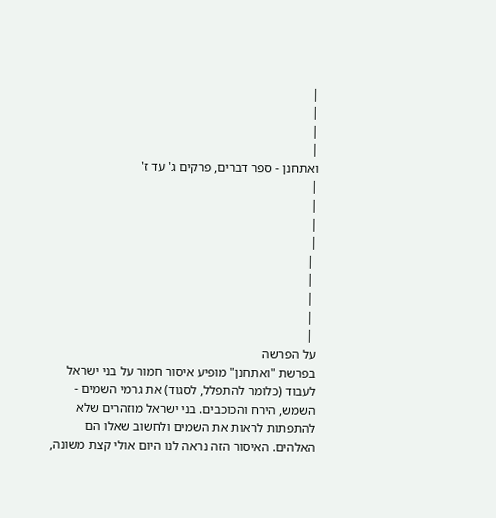|
|
|
|
ואתחנן - ספר דברים, פרקים ג' עד ז'
|
|
|
|
 |
 |
 |
 |
 |
על הפרשה
בפרשת "ואתחנן" מופיע איסור חמור על בני ישראל לעבוד (כלומר להתפלל, לסגוד) את גרמי השמים - השמש, הירח והכוכבים. בני ישראל מוזהרים שלא להתפתות לראות את השמים ולחשוב שאלו הם האלהים. האיסור הזה נראה לנו היום אולי קצת משונה,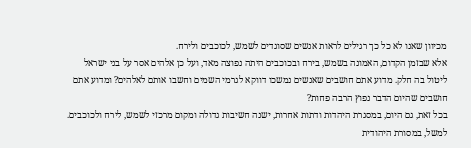מכיוון שאנו לא כל כך רגילים לראות אנשים שסוגדים לשמש, לכוכבים ולירח.
אלא שבזמן הקדום, האמונה בשמש, בירח ובכוכבים היתה נפוצה מאד, ועל כן אלהים אסר על בני ישראל ליטול בה חלק. מדוע אתם חושבים שאנשים נמשכו דווקא לגרמי השמים וחשבו אותם לאלהים? ומדוע אתם חושבים שהיום הדבר נפוץ הרבה פחות?
בכל זאת, גם היום, במסגרת היהדות ודתות אחרות, ישנה חשיבות גדולה ומקום מרכזי לשמש, לירח ולכוכבים. למשל, במסורת היהודית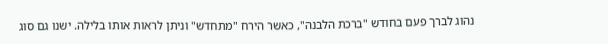נהוג לברך פעם בחודש "ברכת הלבנה", כאשר הירח "מתחדש" וניתן לראות אותו בלילה. ישנו גם סוג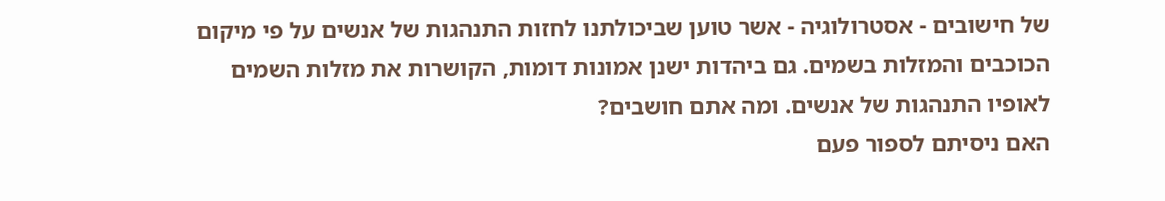של חישובים - אסטרולוגיה - אשר טוען שביכולתנו לחזות התנהגות של אנשים על פי מיקום הכוכבים והמזלות בשמים. גם ביהדות ישנן אמונות דומות, הקושרות את מזלות השמים לאופיו התנהגות של אנשים. ומה אתם חושבים?
האם ניסיתם לספור פעם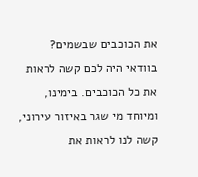את הכוכבים שבשמים? בוודאי היה לכם קשה לראות את כל הכוכבים. בימינו, ומיוחד מי שגר באיזור עירוני, קשה לנו לראות את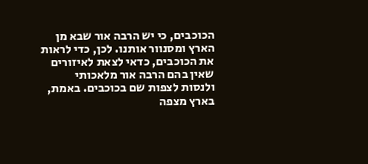הכוכבים, כי יש הרבה אור שבא מן הארץ ומסנוור אותנו. לכן, כדי לראות את הכוכבים, כדאי לצאת לאיזורים שאין בהם הרבה אור מלאכותי ולנסות לצפות שם בכוכבים. באמת, בארץ מצפה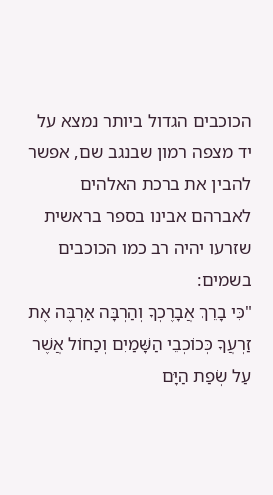הכוכבים הגדול ביותר נמצא על יד מצפה רמון שבנגב שם, אפשר להבין את ברכת האלהים לאברהם אבינו בספר בראשית שזרעו יהיה רב כמו הכוכבים בשמים:
"כִּי בָרֵךְ אֲבָרֶכְךָ וְהַרְבָּה אַרְבֶּה אֶת זַרְעֲךָ כְּכוֹכְבֵי הַשָּׁמַיִם וְכַחוֹל אֲשֶׁר עַל שְׂפַת הַיָּם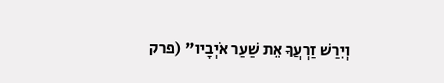וְיִרַשׁ זַרְעֲךָ אֵת שַׁעַר אֹיְבָיו" (פרק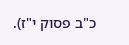כ"ב פסוק י"ז).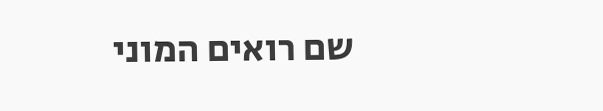שם רואים המוני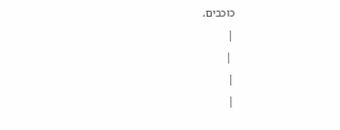כוכבים.
|
 |
|
|